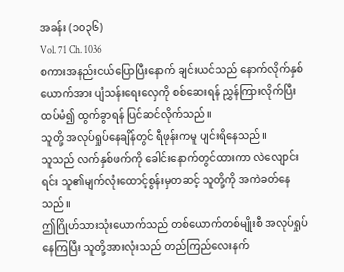အခန်း (၁၀၃၆)
Vol. 71 Ch. 1036
စကားအနည်းငယ်ပြောပြီးနောက် ချင်းယင်သည် နောက်လိုက်နှစ်ယောက်အား ပျံသန်းရေးလှေကို စစ်ဆေးရန် ညွှန်ကြားလိုက်ပြီး ထပ်မံ၍ ထွက်ခွာရန် ပြင်ဆင်လိုက်သည်။
သူတို့ အလုပ်ရှုပ်နေချိန်တွင် ရီဖုန်းကမူ ပျင်းရိနေသည်။
သူသည် လက်နှစ်ဖက်ကို ခေါင်းနောက်တွင်ထားကာ လဲလျောင်းရင်း သူ၏မျက်လုံးထောင့်စွန်းမှတဆင့် သူတို့ကို အကဲခတ်နေသည်။
ဤဂြိုဟ်သားသုံးယောက်သည် တစ်ယောက်တစ်မျိုးစီ အလုပ်ရှုပ်နေကြပြီး သူတို့အားလုံးသည် တည်ကြည်လေးနက်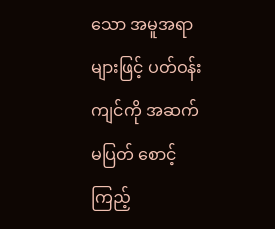သော အမူအရာများဖြင့် ပတ်ဝန်းကျင်ကို အဆက်မပြတ် စောင့်ကြည့်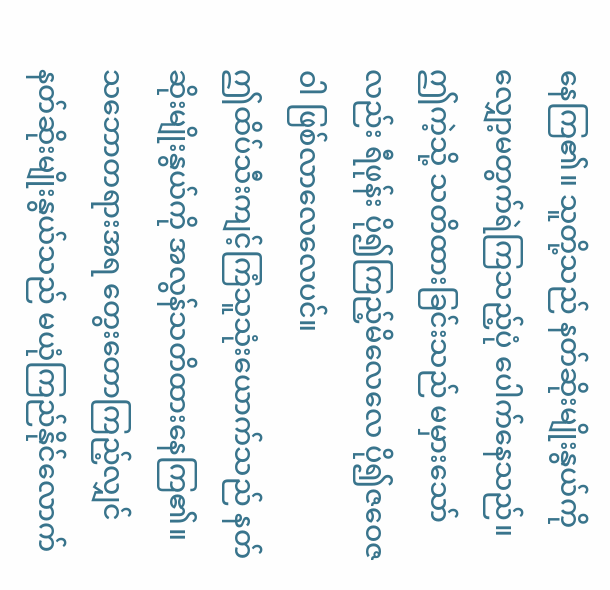နေကြ၏။ သူတို့သည် နတ်ဆိုးမျိုးနွယ်ကို လျှော့မတွက်ရဲကြသည့်ပုံ ပေါက်နေသည်။
ဤကဲ့သို့ သတိထားခြင်းသည် မမှားသော်လည်း ရီဖုန်း ပို၍ကြည့်မိလေလေ ပို၍ဇဝေဇဝါ ဖြစ်လာလေလေပင်။
ဤထိပ်သီးကျင့်ကြံသူသုံးယောက်သည် နတ်ဆိုးမျိုးနွယ်ကို အလွန်သတိထားနေကြ၏။ သဘောတရားအရ တွေးတောကြည့်လျှင် နတ်ဆိုးမျိုးနွယ်သည် မယုံကြည်နိုင်လောက်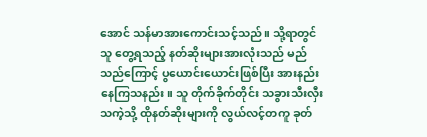အောင် သန်မာအားကောင်းသင့်သည်။ သို့ရာတွင် သူ တွေ့ရသည့် နတ်ဆိုးများအားလုံးသည် မည်သည်ကြောင့် ပွယောင်းယောင်းဖြစ်ပြီး အားနည်းနေကြသနည်း။ သူ တိုက်ခိုက်တိုင်း သခွားသီးလှီးသကဲ့သို့ ထိုနတ်ဆိုးများကို လွယ်လင့်တကူ ခုတ်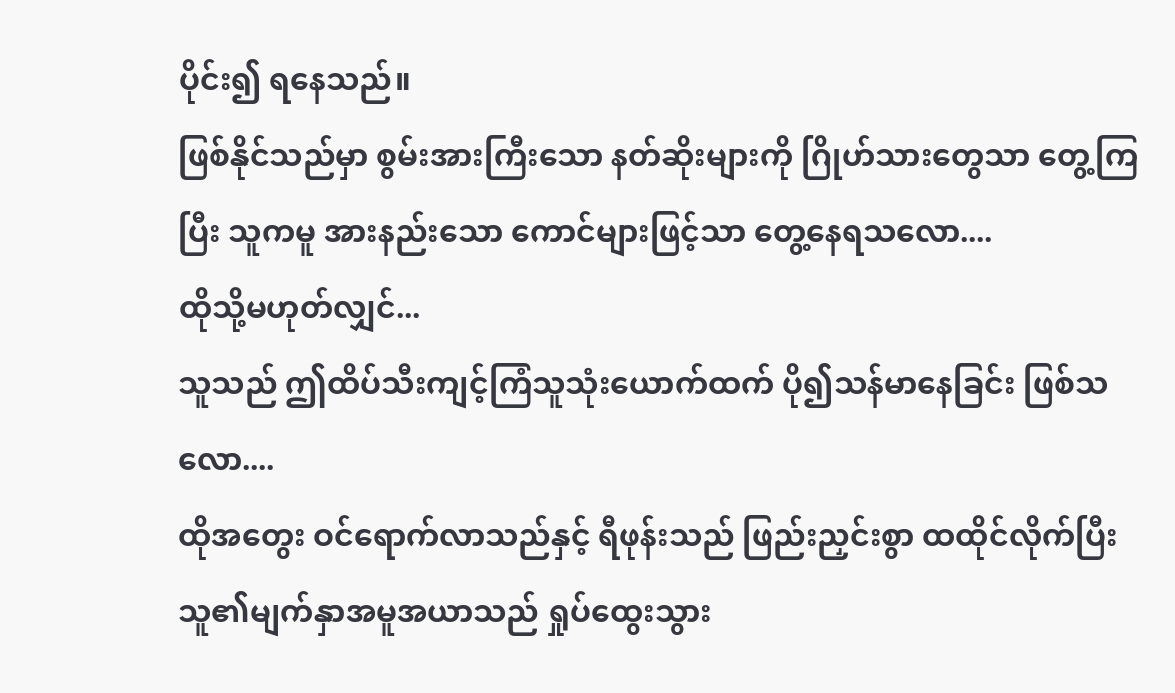ပိုင်း၍ ရနေသည်။
ဖြစ်နိုင်သည်မှာ စွမ်းအားကြီးသော နတ်ဆိုးများကို ဂြိုဟ်သားတွေသာ တွေ့ကြပြီး သူကမူ အားနည်းသော ကောင်များဖြင့်သာ တွေ့နေရသလော....
ထိုသို့မဟုတ်လျှင်...
သူသည် ဤထိပ်သီးကျင့်ကြံသူသုံးယောက်ထက် ပို၍သန်မာနေခြင်း ဖြစ်သလော....
ထိုအတွေး ဝင်ရောက်လာသည်နှင့် ရီဖုန်းသည် ဖြည်းညှင်းစွာ ထထိုင်လိုက်ပြီး သူ၏မျက်နှာအမူအယာသည် ရှုပ်ထွေးသွား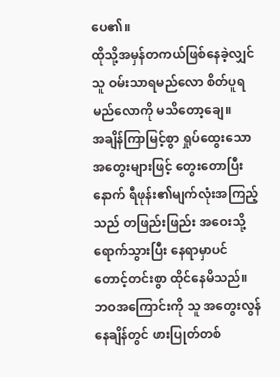ပေ၏။
ထိုသို့အမှန်တကယ်ဖြစ်နေခဲ့လျှင် သူ ဝမ်းသာရမည်လော စိတ်ပူရမည်လောကို မသိတော့ချေ။
အချိန်ကြာမြင့်စွာ ရှုပ်ထွေးသော အတွေးများဖြင့် တွေးတောပြီးနောက် ရီဖုန်း၏မျက်လုံးအကြည့်သည် တဖြည်းဖြည်း အဝေးသို့ ရောက်သွားပြီး နေရာမှာပင် တောင့်တင်းစွာ ထိုင်နေမိသည်။
ဘဝအကြောင်းကို သူ အတွေးလွန်နေချိန်တွင် ဖားပြုတ်တစ်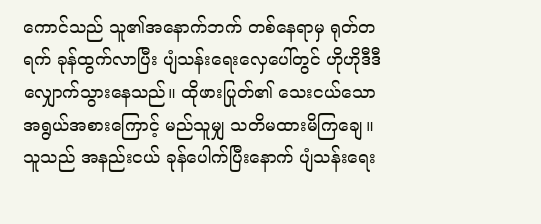ကောင်သည် သူ၏အနောက်ဘက် တစ်နေရာမှ ရုတ်တရက် ခုန်ထွက်လာပြီး ပျံသန်းရေးလှေပေါ်တွင် ဟိုဟိုဒီဒီ လျှောက်သွားနေသည်။ ထိုဖားပြုတ်၏ သေးငယ်သော အရွယ်အစားကြောင့် မည်သူမျှ သတိမထားမိကြချေ။
သူသည် အနည်းငယ် ခုန်ပေါက်ပြီးနောက် ပျံသန်းရေး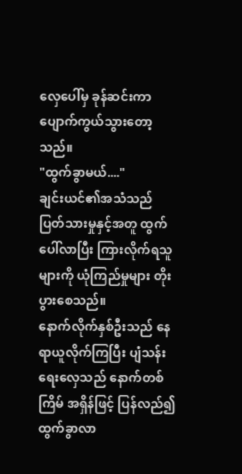လှေပေါ်မှ ခုန်ဆင်းကာ ပျောက်ကွယ်သွားတော့သည်။
"ထွက်ခွာမယ်...."
ချင်းယင်၏အသံသည် ပြတ်သားမှုနှင့်အတူ ထွက်ပေါ်လာပြီး ကြားလိုက်ရသူများကို ယုံကြည်မှုများ တိုးပွားစေသည်။
နောက်လိုက်နှစ်ဦးသည် နေရာယူလိုက်ကြပြီး ပျံသန်းရေးလှေသည် နောက်တစ်ကြိမ် အရှိန်ဖြင့် ပြန်လည်၍ ထွက်ခွာလာ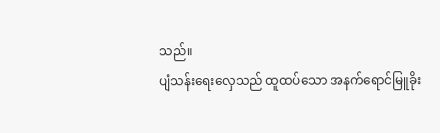သည်။
ပျံသန်းရေးလှေသည် ထူထပ်သော အနက်ရောင်မြူခိုး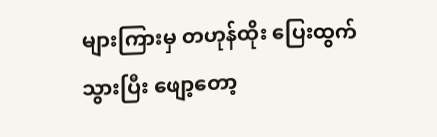များကြားမှ တဟုန်ထိုး ပြေးထွက်သွားပြီး ဖျော့တော့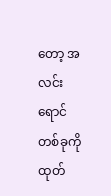တော့ အလင်းရောင်တစ်ခုကို ထုတ်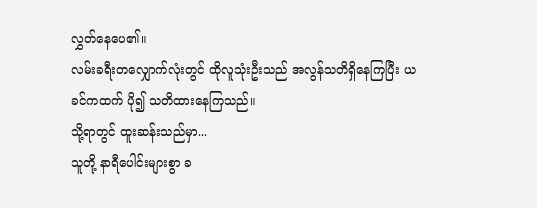လွှတ်နေပေ၏။
လမ်းခရီးတလျှောက်လုံးတွင် ထိုလူသုံးဦးသည် အလွန်သတိရှိနေကြပြီး ယခင်ကထက် ပို၍ သတိထားနေကြသည်။
သို့ရာတွင် ထူးဆန်းသည်မှာ...
သူတို့ နာရီပေါင်းများစွာ ခ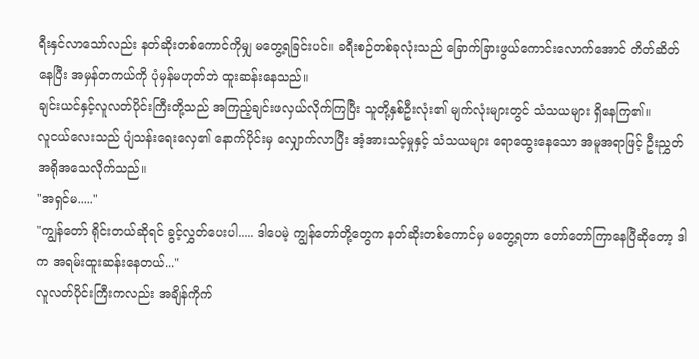ရီးနှင်လာသော်လည်း နတ်ဆိုးတစ်ကောင်ကိုမျှ မတွေ့ရခြင်းပင်။ ခရီးစဉ်တစ်ခုလုံးသည် ခြောက်ခြားဖွယ်ကောင်းလောက်အောင် တိတ်ဆိတ်နေပြီး အမှန်တကယ်ကို ပုံမှန်မဟုတ်ဘဲ ထူးဆန်းနေသည်။
ချင်းယင်နှင့်လူလတ်ပိုင်းကြီးတို့သည် အကြည့်ချင်းဖလှယ်လိုက်ကြပြီး သူတို့နှစ်ဦးလုံး၏ မျက်လုံးများတွင် သံသယများ ရှိနေကြ၏။
လူငယ်လေးသည် ပျံသန်းရေးလှေ၏ နောက်ပိုင်းမှ လျှောက်လာပြီး အံ့အားသင့်မှုနှင့် သံသယများ ရောထွေးနေသော အမူအရာဖြင့် ဦးညွှတ်အရိုအသေလိုက်သည်။
"အရှင်မ....."
"ကျွန်တော် ရိုင်းတယ်ဆိုရင် ခွင့်လွှတ်ပေးပါ..... ဒါပေမဲ့ ကျွန်တော်တို့တွေက နတ်ဆိုးတစ်ကောင်မှ မတွေ့ရတာ တော်တော်ကြာနေပြီဆိုတော့ ဒါက အရမ်းထူးဆန်းနေတယ်..."
လူလတ်ပိုင်းကြီးကလည်း အချိန်ကိုက်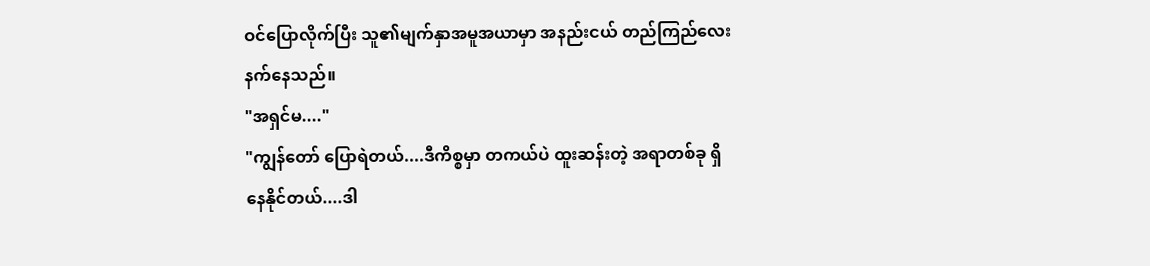ဝင်ပြောလိုက်ပြီး သူ၏မျက်နှာအမူအယာမှာ အနည်းငယ် တည်ကြည်လေးနက်နေသည်။
"အရှင်မ...."
"ကျွန်တော် ပြောရဲတယ်....ဒီကိစ္စမှာ တကယ်ပဲ ထူးဆန်းတဲ့ အရာတစ်ခု ရှိနေနိုင်တယ်....ဒါ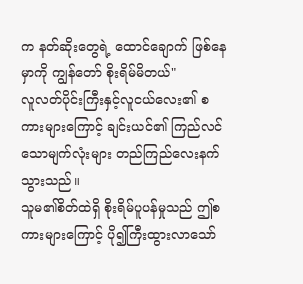က နတ်ဆိုးတွေရဲ့ ထောင်ချောက် ဖြစ်နေမှာကို ကျွန်တော် စိုးရိမ်မိတယ်"
လူလတ်ပိုင်းကြီးနှင့်လူငယ်လေး၏ စကားများကြောင့် ချင်းယင်၏ ကြည်လင်သောမျက်လုံးများ တည်ကြည်လေးနက်သွားသည်။
သူမ၏စိတ်ထဲရှိ စိုးရိမ်ပူပန်မှုသည် ဤစကားများကြောင့် ပို၍ကြီးထွားလာသော်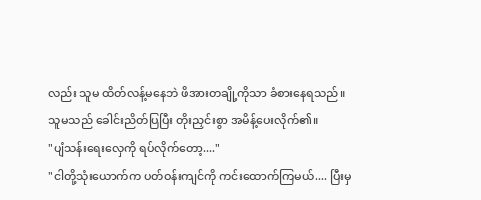လည်း သူမ ထိတ်လန့်မနေဘဲ ဖိအားတချို့ကိုသာ ခံစားနေရသည်။
သူမသည် ခေါင်းညိတ်ပြပြီး တိုးညှင်းစွာ အမိန့်ပေးလိုက်၏။
"ပျံသန်းရေးလှေကို ရပ်လိုက်တော့...."
"ငါတို့သုံးယောက်က ပတ်ဝန်းကျင်ကို ကင်းထောက်ကြမယ်.... ပြီးမှ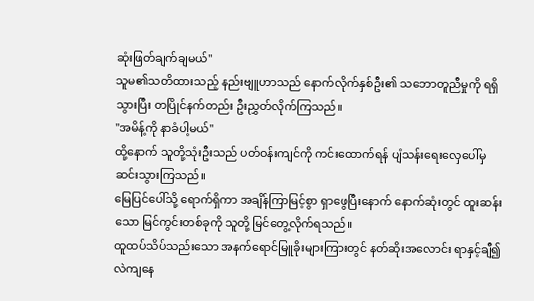ဆုံးဖြတ်ချက်ချမယ်"
သူမ၏သတိထားသည့် နည်းဗျူဟာသည် နောက်လိုက်နှစ်ဦး၏ သဘောတူညီမှုကို ရရှိသွားပြီး တပြိုင်နက်တည်း ဦးညွှတ်လိုက်ကြသည်။
"အမိန့်ကို နာခံပါ့မယ်"
ထို့နောက် သူတို့သုံးဦးသည် ပတ်ဝန်းကျင်ကို ကင်းထောက်ရန် ပျံသန်းရေးလှေပေါ်မှ ဆင်းသွားကြသည်။
မြေပြင်ပေါ်သို့ ရောက်ရှိကာ အချိန်ကြာမြင့်စွာ ရှာဖွေပြီးနောက် နောက်ဆုံးတွင် ထူးဆန်းသော မြင်ကွင်းတစ်ခုကို သူတို့ မြင်တွေ့လိုက်ရသည်။
ထူထပ်သိပ်သည်းသော အနက်ရောင်မြူခိုးများကြားတွင် နတ်ဆိုးအလောင်း ရာနှင့်ချီ၍ လဲကျနေ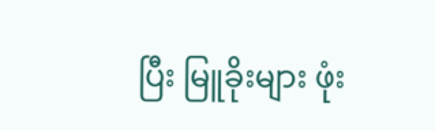ပြီး မြူခိုးများ ဖုံး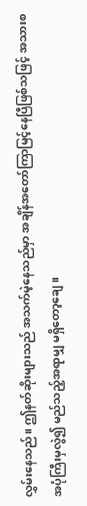လွှမ်းနေသည်။ ဤနတ်ဆိုးများသည် အသက်မဲ့နေသည်မှာ အချိန်အတော်ကြာမြင့်နေပြီဖြစ်သဖြင့် အသားစအပုံကြီးမှလွဲ၍ မည်သည့်အရာမျှ မရှိတော့ချေ။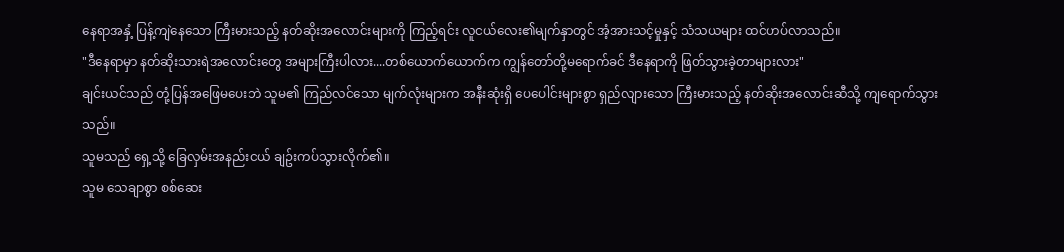နေရာအနှံ့ ပြန့်ကျဲနေသော ကြီးမားသည့် နတ်ဆိုးအလောင်းများကို ကြည့်ရင်း လူငယ်လေး၏မျက်နှာတွင် အံ့အားသင့်မှုနှင့် သံသယများ ထင်ဟပ်လာသည်။
"ဒီနေရာမှာ နတ်ဆိုးသားရဲအလောင်းတွေ အများကြီးပါလား....တစ်ယောက်ယောက်က ကျွန်တော်တို့မရောက်ခင် ဒီနေရာကို ဖြတ်သွားခဲ့တာများလား"
ချင်းယင်သည် တုံ့ပြန်အဖြေမပေးဘဲ သူမ၏ ကြည်လင်သော မျက်လုံးများက အနီးဆုံးရှိ ပေပေါင်းများစွာ ရှည်လျားသော ကြီးမားသည့် နတ်ဆိုးအလောင်းဆီသို့ ကျရောက်သွားသည်။
သူမသည် ရှေ့သို့ ခြေလှမ်းအနည်းငယ် ချဥ်းကပ်သွားလိုက်၏။
သူမ သေချာစွာ စစ်ဆေး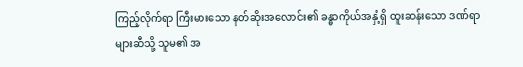ကြည့်လိုက်ရာ ကြီးမားသော နတ်ဆိုးအလောင်း၏ ခန္ဓာကိုယ်အနှံ့ရှိ ထူးဆန်းသော ဒဏ်ရာများဆီသို့ သူမ၏ အ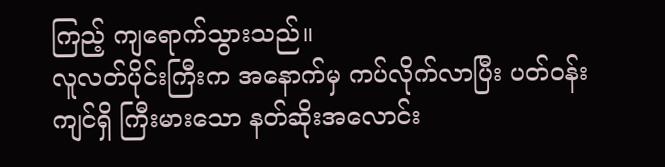ကြည့် ကျရောက်သွားသည်။
လူလတ်ပိုင်းကြီးက အနောက်မှ ကပ်လိုက်လာပြီး ပတ်ဝန်းကျင်ရှိ ကြီးမားသော နတ်ဆိုးအလောင်း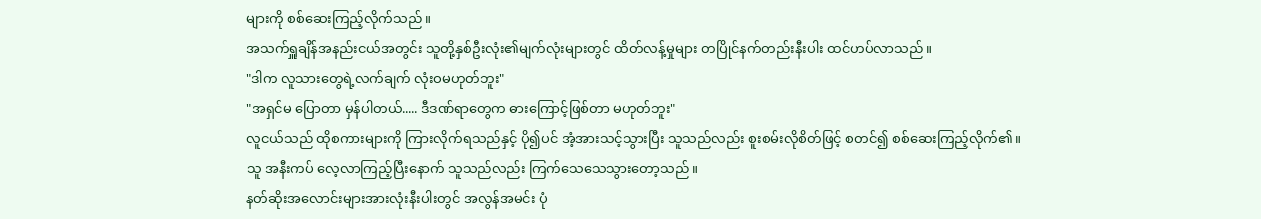များကို စစ်ဆေးကြည့်လိုက်သည်။
အသက်ရှူချိန်အနည်းငယ်အတွင်း သူတို့နှစ်ဦးလုံး၏မျက်လုံးများတွင် ထိတ်လန့်မှုများ တပြိုင်နက်တည်းနီးပါး ထင်ဟပ်လာသည်။
"ဒါက လူသားတွေရဲ့လက်ချက် လုံးဝမဟုတ်ဘူး"
"အရှင်မ ပြောတာ မှန်ပါတယ်..... ဒီဒဏ်ရာတွေက ဓားကြောင့်ဖြစ်တာ မဟုတ်ဘူး"
လူငယ်သည် ထိုစကားများကို ကြားလိုက်ရသည်နှင့် ပို၍ပင် အံ့အားသင့်သွားပြီး သူသည်လည်း စူးစမ်းလိုစိတ်ဖြင့် စတင်၍ စစ်ဆေးကြည့်လိုက်၏။
သူ အနီးကပ် လေ့လာကြည့်ပြီးနောက် သူသည်လည်း ကြက်သေသေသွားတော့သည်။
နတ်ဆိုးအလောင်းများအားလုံးနီးပါးတွင် အလွန်အမင်း ပုံ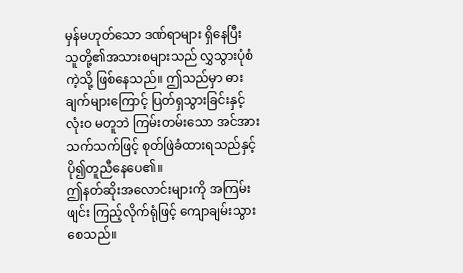မှန်မဟုတ်သော ဒဏ်ရာများ ရှိနေပြီး သူတို့၏အသားစများသည် လွှသွားပုံစံကဲ့သို့ ဖြစ်နေသည်။ ဤသည်မှာ ဓားချက်များကြောင့် ပြတ်ရှသွားခြင်းနှင့် လုံးဝ မတူဘဲ ကြမ်းတမ်းသော အင်အားသက်သက်ဖြင့် စုတ်ဖြဲခံထားရသည်နှင့် ပို၍တူညီနေပေ၏။
ဤနတ်ဆိုးအလောင်းများကို အကြမ်းဖျင်း ကြည့်လိုက်ရုံဖြင့် ကျောချမ်းသွားစေသည်။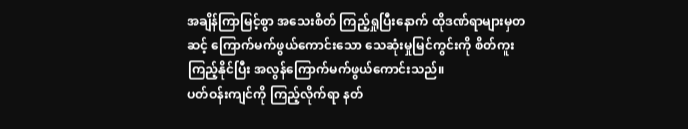အချိန်ကြာမြင့်စွာ အသေးစိတ် ကြည့်ရှုပြီးနောက် ထိုဒဏ်ရာများမှတဆင့် ကြောက်မက်ဖွယ်ကောင်းသော သေဆုံးမှုမြင်ကွင်းကို စိတ်ကူးကြည့်နိုင်ပြီး အလွန်ကြောက်မက်ဖွယ်ကောင်းသည်။
ပတ်ဝန်းကျင်ကို ကြည့်လိုက်ရာ နတ်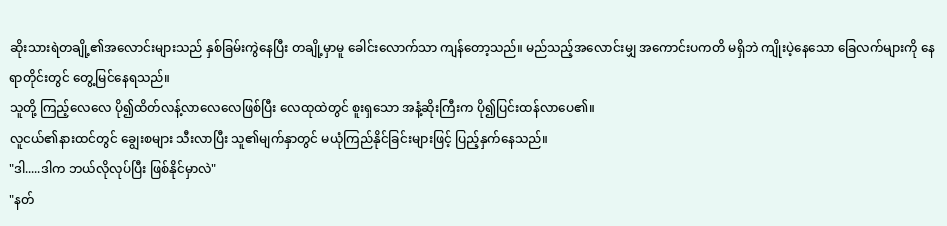ဆိုးသားရဲတချို့၏အလောင်းများသည် နှစ်ခြမ်းကွဲနေပြီး တချို့မှာမူ ခေါင်းလောက်သာ ကျန်တော့သည်။ မည်သည့်အလောင်းမျှ အကောင်းပကတိ မရှိဘဲ ကျိုးပဲ့နေသော ခြေလက်များကို နေရာတိုင်းတွင် တွေ့မြင်နေရသည်။
သူတို့ ကြည့်လေလေ ပို၍ထိတ်လန့်လာလေလေဖြစ်ပြီး လေထုထဲတွင် စူးရှသော အနံ့ဆိုးကြီးက ပို၍ပြင်းထန်လာပေ၏။
လူငယ်၏နားထင်တွင် ချွေးစများ သီးလာပြီး သူ၏မျက်နှာတွင် မယုံကြည်နိုင်ခြင်းများဖြင့် ပြည့်နှက်နေသည်။
"ဒါ.....ဒါက ဘယ်လိုလုပ်ပြီး ဖြစ်နိုင်မှာလဲ"
"နတ်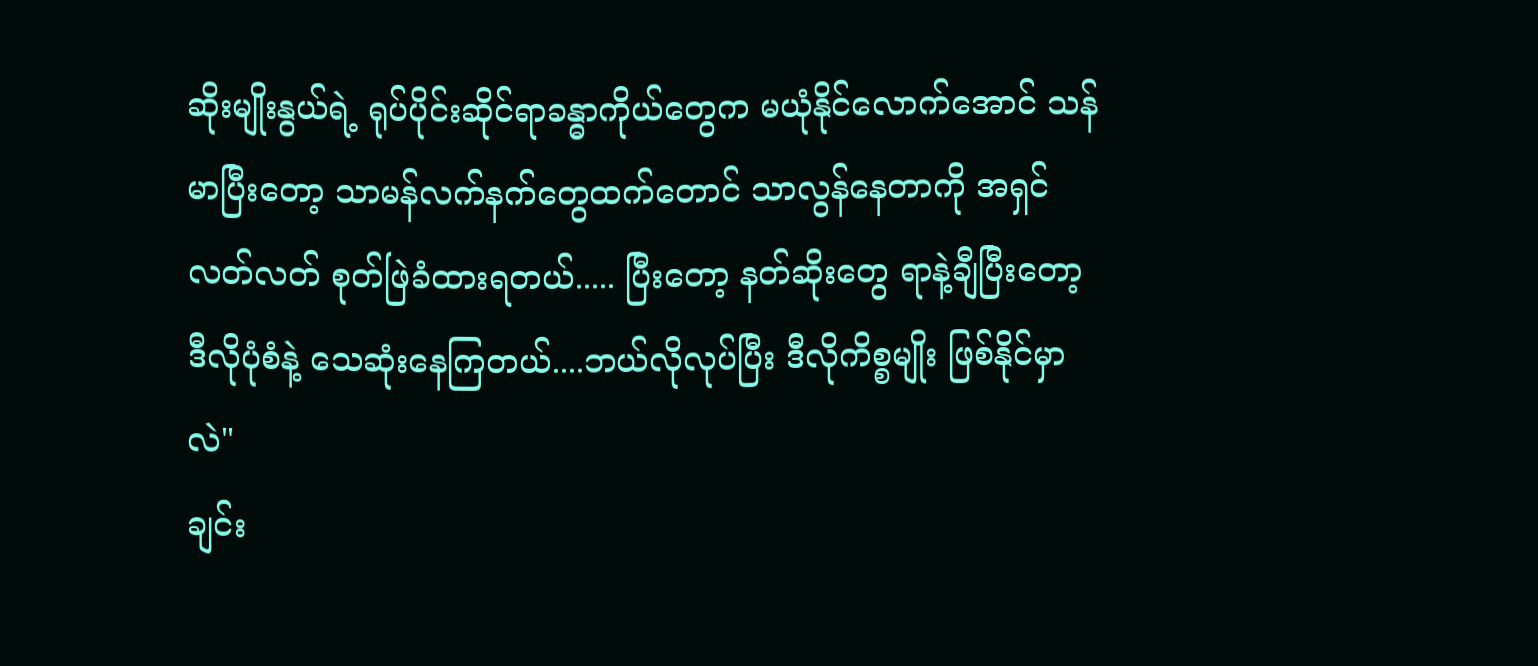ဆိုးမျိုးနွယ်ရဲ့ ရုပ်ပိုင်းဆိုင်ရာခန္ဓာကိုယ်တွေက မယုံနိုင်လောက်အောင် သန်မာပြီးတော့ သာမန်လက်နက်တွေထက်တောင် သာလွန်နေတာကို အရှင်လတ်လတ် စုတ်ဖြဲခံထားရတယ်..... ပြီးတော့ နတ်ဆိုးတွေ ရာနဲ့ချီပြီးတော့ ဒီလိုပုံစံနဲ့ သေဆုံးနေကြတယ်....ဘယ်လိုလုပ်ပြီး ဒီလိုကိစ္စမျိုး ဖြစ်နိုင်မှာလဲ"
ချင်း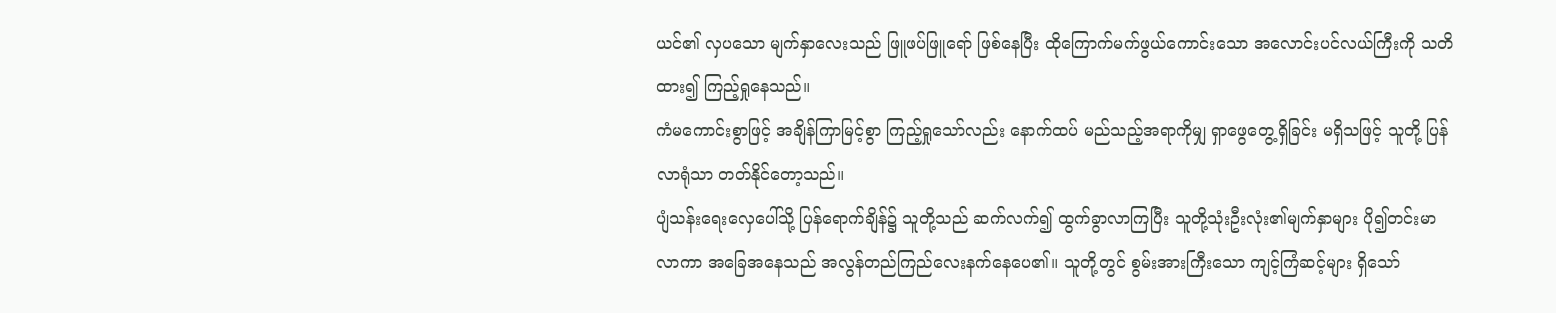ယင်၏ လှပသော မျက်နှာလေးသည် ဖြူဖပ်ဖြူရော် ဖြစ်နေပြီး ထိုကြောက်မက်ဖွယ်ကောင်းသော အလောင်းပင်လယ်ကြီးကို သတိထား၍ ကြည့်ရှုနေသည်။
ကံမကောင်းစွာဖြင့် အချိန်ကြာမြင့်စွာ ကြည့်ရှုသော်လည်း နောက်ထပ် မည်သည့်အရာကိုမျှ ရှာဖွေတွေ့ရှိခြင်း မရှိသဖြင့် သူတို့ ပြန်လာရုံသာ တတ်နိုင်တော့သည်။
ပျံသန်းရေးလှေပေါ်သို့ ပြန်ရောက်ချိန်၌ သူတို့သည် ဆက်လက်၍ ထွက်ခွာလာကြပြီး သူတို့သုံးဦးလုံး၏မျက်နှာများ ပို၍တင်းမာလာကာ အခြေအနေသည် အလွန်တည်ကြည်လေးနက်နေပေ၏။ သူတို့တွင် စွမ်းအားကြီးသော ကျင့်ကြံဆင့်များ ရှိသော်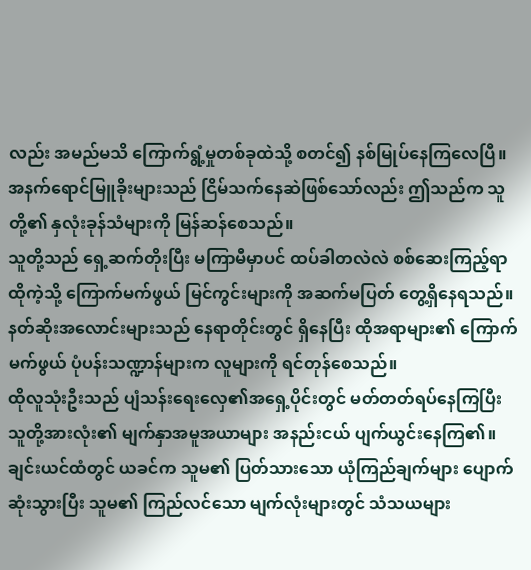လည်း အမည်မသိ ကြောက်ရွံ့မှုတစ်ခုထဲသို့ စတင်၍ နစ်မြုပ်နေကြလေပြီ။
အနက်ရောင်မြူခိုးများသည် ငြိမ်သက်နေဆဲဖြစ်သော်လည်း ဤသည်က သူတို့၏ နှလုံးခုန်သံများကို မြန်ဆန်စေသည်။
သူတို့သည် ရှေ့ဆက်တိုးပြီး မကြာမီမှာပင် ထပ်ခါတလဲလဲ စစ်ဆေးကြည့်ရာ ထိုကဲ့သို့ ကြောက်မက်ဖွယ် မြင်ကွင်းများကို အဆက်မပြတ် တွေ့ရှိနေရသည်။ နတ်ဆိုးအလောင်းများသည် နေရာတိုင်းတွင် ရှိနေပြီး ထိုအရာများ၏ ကြောက်မက်ဖွယ် ပုံပန်းသဏ္ဍာန်များက လူများကို ရင်တုန်စေသည်။
ထိုလူသုံးဦးသည် ပျံသန်းရေးလှေ၏အရှေ့ပိုင်းတွင် မတ်တတ်ရပ်နေကြပြီး သူတို့အားလုံး၏ မျက်နှာအမူအယာများ အနည်းငယ် ပျက်ယွင်းနေကြ၏။
ချင်းယင်ထံတွင် ယခင်က သူမ၏ ပြတ်သားသော ယုံကြည်ချက်များ ပျောက်ဆုံးသွားပြီး သူမ၏ ကြည်လင်သော မျက်လုံးများတွင် သံသယများ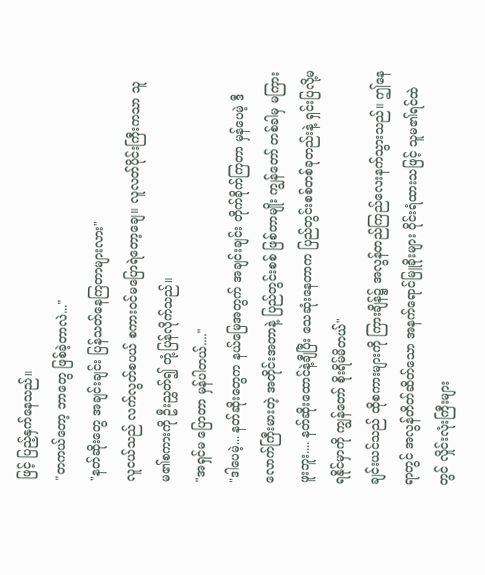ဖြင့် ပြည့်နှက်နေသည်။
"တကယ်တော့ ဘာတွေ ဖြစ်ခဲ့တာလဲ..."
"နတ်ဆိုးတွေ အချင်းချင်း ပြန်သတ်နေကြတာများလား"
လူငယ်သည် လက်လွတ်စပယ် စကားဝင်မပြောရဲတော့ချေ။ လူလတ်ပိုင်းကြီးကသာ သူမ၏စကားကို ဦးညွှတ်၍ တုံ့ပြန်လိုက်သည်။
"အရှင်မ ပြောတာ မှန်ပါတယ်...."
"ဒါပေမဲ့... နတ်ဆိုးတွေက နယ်မြေအတွက် အချင်းချင်း တိုက်ခိုက်ကြတာ မှန်ပေမဲ့ ဒီလောက်ကြီးမားတဲ့ အတိုင်းအတာနဲ့ ပြည်တွင်းစစ် ဖြစ်တာမျိုး ကျွန်တော် တစ်ခါမှ မကြားဖူးဘူး.... နတ်ဆိုးထောင်နဲ့ချီပြီး သေဆုံးနေတာက ပြည်တွင်းစစ်တစ်ခုတည်းနဲ့ ရှင်းပြလို့မရနိုင်မှာကို ကျွန်တော် စိုးရိမ်မိတယ်"
ချင်းယင်သည် ထိုစကားများကို ကြားချိန်၌ အလွန်တည်ကြည်လေးနက်သွားသည်။ ဤနေရာတွင် အလွန်တိတ်ဆိတ်သော အနက်ရောင်မြူခိုးများ ဝိုင်းရံထားသဖြင့် သူမ၏ရင်ထဲတွင် လှိုင်းလုံးကြီးများ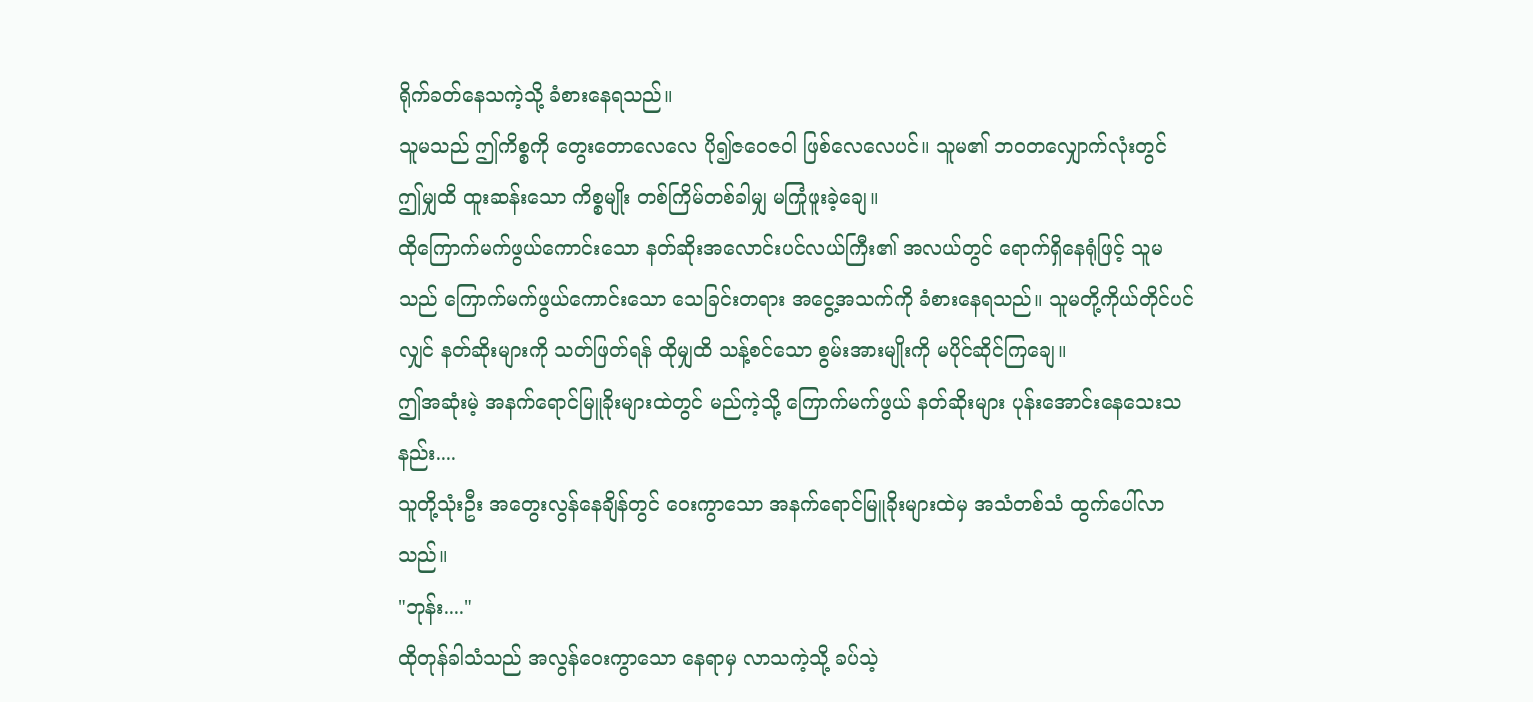ရိုက်ခတ်နေသကဲ့သို့ ခံစားနေရသည်။
သူမသည် ဤကိစ္စကို တွေးတောလေလေ ပို၍ဇဝေဇဝါ ဖြစ်လေလေပင်။ သူမ၏ ဘဝတလျှောက်လုံးတွင် ဤမျှထိ ထူးဆန်းသော ကိစ္စမျိုး တစ်ကြိမ်တစ်ခါမျှ မကြုံဖူးခဲ့ချေ။
ထိုကြောက်မက်ဖွယ်ကောင်းသော နတ်ဆိုးအလောင်းပင်လယ်ကြီး၏ အလယ်တွင် ရောက်ရှိနေရုံဖြင့် သူမသည် ကြောက်မက်ဖွယ်ကောင်းသော သေခြင်းတရား အငွေ့အသက်ကို ခံစားနေရသည်။ သူမတို့ကိုယ်တိုင်ပင်လျှင် နတ်ဆိုးများကို သတ်ဖြတ်ရန် ထိုမျှထိ သန့်စင်သော စွမ်းအားမျိုးကို မပိုင်ဆိုင်ကြချေ။
ဤအဆုံးမဲ့ အနက်ရောင်မြူခိုးများထဲတွင် မည်ကဲ့သို့ ကြောက်မက်ဖွယ် နတ်ဆိုးများ ပုန်းအောင်းနေသေးသနည်း....
သူတို့သုံးဦး အတွေးလွန်နေချိန်တွင် ဝေးကွာသော အနက်ရောင်မြူခိုးများထဲမှ အသံတစ်သံ ထွက်ပေါ်လာသည်။
"ဘုန်း...."
ထိုတုန်ခါသံသည် အလွန်ဝေးကွာသော နေရာမှ လာသကဲ့သို့ ခပ်သဲ့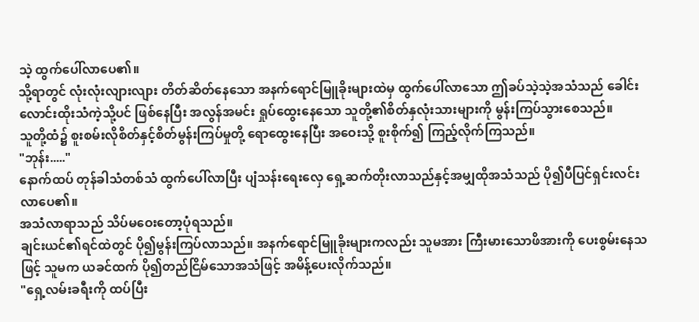သဲ့ ထွက်ပေါ်လာပေ၏။
သို့ရာတွင် လုံးလုံးလျားလျား တိတ်ဆိတ်နေသော အနက်ရောင်မြူခိုးများထဲမှ ထွက်ပေါ်လာသော ဤခပ်သဲ့သဲ့အသံသည် ခေါင်းလောင်းထိုးသံကဲ့သို့ပင် ဖြစ်နေပြီး အလွန်အမင်း ရှုပ်ထွေးနေသော သူတို့၏စိတ်နှလုံးသားများကို မွန်းကြပ်သွားစေသည်။
သူတို့ထံ၌ စူးစမ်းလိုစိတ်နှင့်စိတ်မွန်းကြပ်မှုတို့ ရောထွေးနေပြီး အဝေးသို့ စူးစိုက်၍ ကြည့်လိုက်ကြသည်။
"ဘုန်း....."
နောက်ထပ် တုန်ခါသံတစ်သံ ထွက်ပေါ်လာပြီး ပျံသန်းရေးလှေ ရှေ့ဆက်တိုးလာသည်နှင့်အမျှထိုအသံသည် ပို၍ပီပြင်ရှင်းလင်းလာပေ၏။
အသံလာရာသည် သိပ်မဝေးတော့ပုံရသည်။
ချင်းယင်၏ရင်ထဲတွင် ပို၍မွန်းကြပ်လာသည်။ အနက်ရောင်မြူခိုးများကလည်း သူမအား ကြီးမားသောဖိအားကို ပေးစွမ်းနေသဖြင့် သူမက ယခင်ထက် ပို၍တည်ငြိမ်သောအသံဖြင့် အမိန့်ပေးလိုက်သည်။
"ရှေ့လမ်းခရီးကို ထပ်ပြီး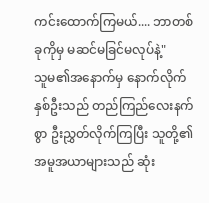ကင်းထောက်ကြမယ်.... ဘာတစ်ခုကိုမှ မဆင်မခြင်မလုပ်နဲ့"
သူမ၏အနောက်မှ နောက်လိုက်နှစ်ဦးသည် တည်ကြည်လေးနက်စွာ ဦးညွှတ်လိုက်ကြပြီး သူတို့၏အမူအယာများသည် ဆုံး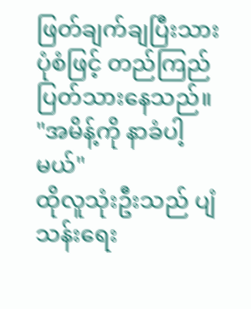ဖြတ်ချက်ချပြီးသားပုံစံဖြင့် တည်ကြည်ပြတ်သားနေသည်။
"အမိန့်ကို နာခံပါ့မယ်"
ထိုလူသုံးဦးသည် ပျံသန်းရေး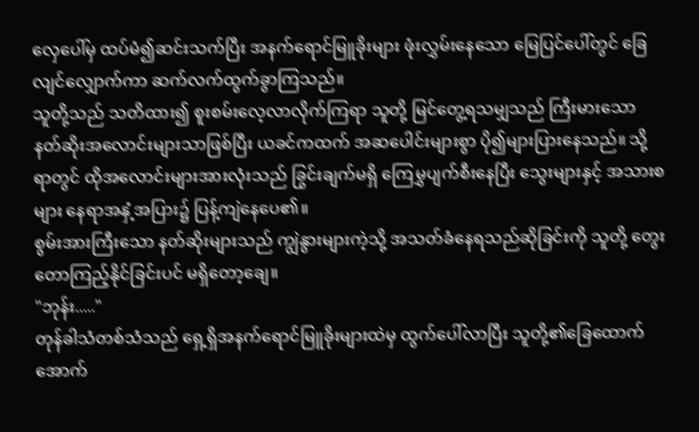လှေပေါ်မှ ထပ်မံ၍ဆင်းသက်ပြီး အနက်ရောင်မြူခိုးများ ဖုံးလွှမ်းနေသော မြေပြင်ပေါ်တွင် ခြေလျင်လျှောက်ကာ ဆက်လက်ထွက်ခွာကြသည်။
သူတို့သည် သတိထား၍ စူးစမ်းလေ့လာလိုက်ကြရာ သူတို့ မြင်တွေ့ရသမျှသည် ကြီးမားသော နတ်ဆိုးအလောင်းများသာဖြစ်ပြီး ယခင်ကထက် အဆပေါင်းများစွာ ပို၍များပြားနေသည်။ သို့ရာတွင် ထိုအလောင်းများအားလုံးသည် ခြွင်းချက်မရှိ ကြေမွှပျက်စီးနေပြီး သွေးများနှင့် အသားစများ နေရာအနှံ့အပြား၌ ပြန့်ကျဲနေပေ၏။
စွမ်းအားကြီးသော နတ်ဆိုးများသည် ကျွဲနွားများကဲ့သို့ အသတ်ခံနေရသည်ဆိုခြင်းကို သူတို့ တွေးတောကြည့်နိုင်ခြင်းပင် မရှိတော့ချေ။
"ဘုန်း....."
တုန်ခါသံတစ်သံသည် ရှေ့ရှိအနက်ရောင်မြူခိုးများထဲမှ ထွက်ပေါ်လာပြီး သူတို့၏ခြေထောက်အောက်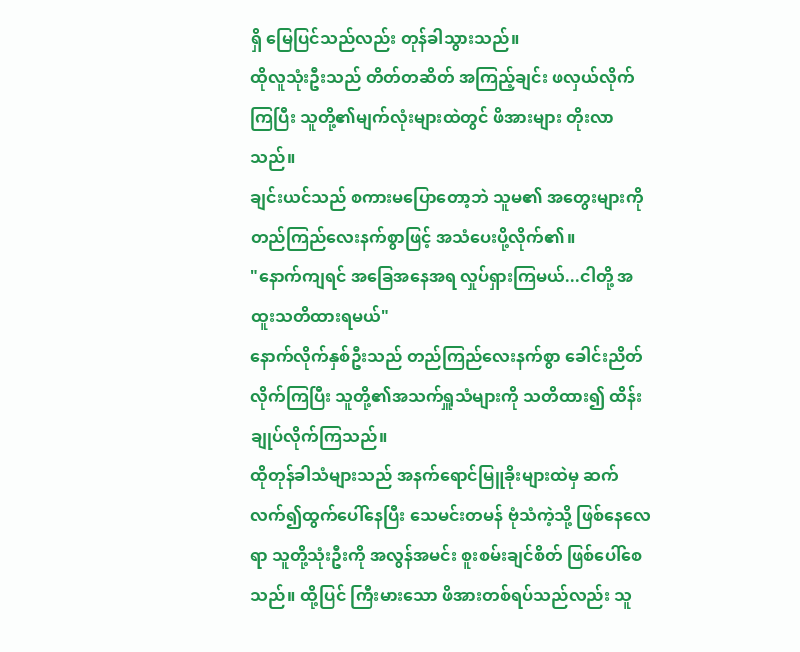ရှိ မြေပြင်သည်လည်း တုန်ခါသွားသည်။
ထိုလူသုံးဦးသည် တိတ်တဆိတ် အကြည့်ချင်း ဖလှယ်လိုက်ကြပြီး သူတို့၏မျက်လုံးများထဲတွင် ဖိအားများ တိုးလာသည်။
ချင်းယင်သည် စကားမပြောတော့ဘဲ သူမ၏ အတွေးများကို တည်ကြည်လေးနက်စွာဖြင့် အသံပေးပို့လိုက်၏။
"နောက်ကျရင် အခြေအနေအရ လှုပ်ရှားကြမယ်...ငါတို့ အထူးသတိထားရမယ်"
နောက်လိုက်နှစ်ဦးသည် တည်ကြည်လေးနက်စွာ ခေါင်းညိတ်လိုက်ကြပြီး သူတို့၏အသက်ရှူသံများကို သတိထား၍ ထိန်းချုပ်လိုက်ကြသည်။
ထိုတုန်ခါသံများသည် အနက်ရောင်မြူခိုးများထဲမှ ဆက်လက်၍ထွက်ပေါ်နေပြီး သေမင်းတမန် ဗုံသံကဲ့သို့ ဖြစ်နေလေရာ သူတို့သုံးဦးကို အလွန်အမင်း စူးစမ်းချင်စိတ် ဖြစ်ပေါ်စေသည်။ ထို့ပြင် ကြီးမားသော ဖိအားတစ်ရပ်သည်လည်း သူ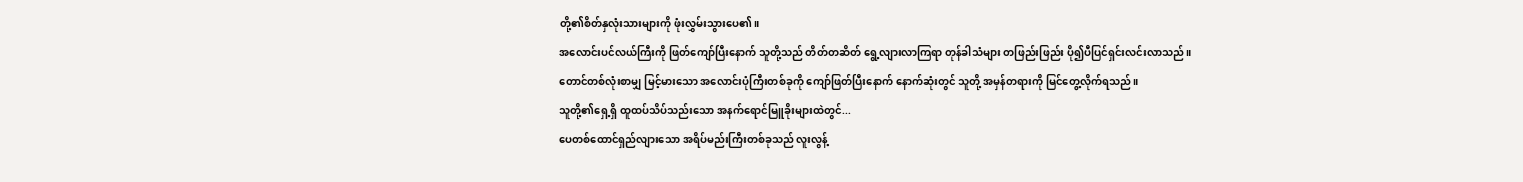တို့၏စိတ်နှလုံးသားများကို ဖုံးလွှမ်းသွားပေ၏။
အလောင်းပင်လယ်ကြီးကို ဖြတ်ကျော်ပြီးနောက် သူတို့သည် တိတ်တဆိတ် ရွေ့လျားလာကြရာ တုန်ခါသံများ တဖြည်းဖြည်း ပို၍ပီပြင်ရှင်းလင်းလာသည်။
တောင်တစ်လုံးစာမျှ မြင့်မားသော အလောင်းပုံကြီးတစ်ခုကို ကျော်ဖြတ်ပြီးနောက် နောက်ဆုံးတွင် သူတို့ အမှန်တရားကို မြင်တွေ့လိုက်ရသည်။
သူတို့၏ရှေ့ရှိ ထူထပ်သိပ်သည်းသော အနက်ရောင်မြူခိုးများထဲတွင်...
ပေတစ်ထောင်ရှည်လျားသော အရိပ်မည်းကြီးတစ်ခုသည် လူးလွန့်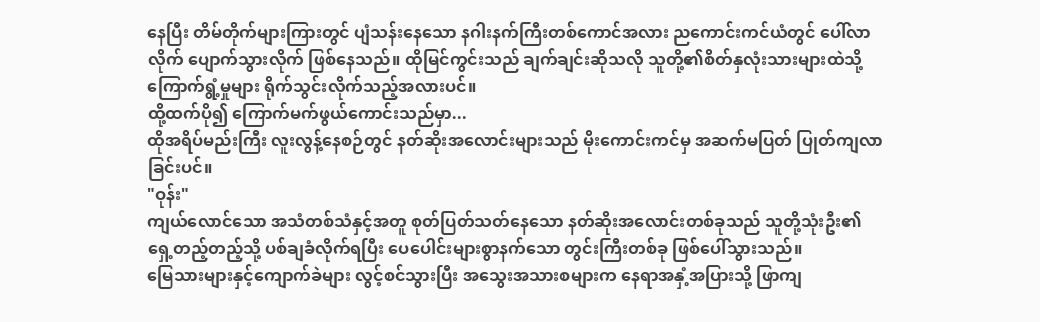နေပြီး တိမ်တိုက်များကြားတွင် ပျံသန်းနေသော နဂါးနက်ကြီးတစ်ကောင်အလား ညကောင်းကင်ယံတွင် ပေါ်လာလိုက် ပျောက်သွားလိုက် ဖြစ်နေသည်။ ထိုမြင်ကွင်းသည် ချက်ချင်းဆိုသလို သူတို့၏စိတ်နှလုံးသားများထဲသို့ ကြောက်ရွံ့မှုများ ရိုက်သွင်းလိုက်သည့်အလားပင်။
ထို့ထက်ပို၍ ကြောက်မက်ဖွယ်ကောင်းသည်မှာ...
ထိုအရိပ်မည်းကြီး လူးလွန့်နေစဉ်တွင် နတ်ဆိုးအလောင်းများသည် မိုးကောင်းကင်မှ အဆက်မပြတ် ပြုတ်ကျလာခြင်းပင်။
"ဝုန်း"
ကျယ်လောင်သော အသံတစ်သံနှင့်အတူ စုတ်ပြတ်သတ်နေသော နတ်ဆိုးအလောင်းတစ်ခုသည် သူတို့သုံးဦး၏ရှေ့တည့်တည့်သို့ ပစ်ချခံလိုက်ရပြီး ပေပေါင်းများစွာနက်သော တွင်းကြီးတစ်ခု ဖြစ်ပေါ်သွားသည်။
မြေသားများနှင့်ကျောက်ခဲများ လွင့်စင်သွားပြီး အသွေးအသားစများက နေရာအနှံ့အပြားသို့ ဖြာကျ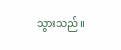သွားသည်။